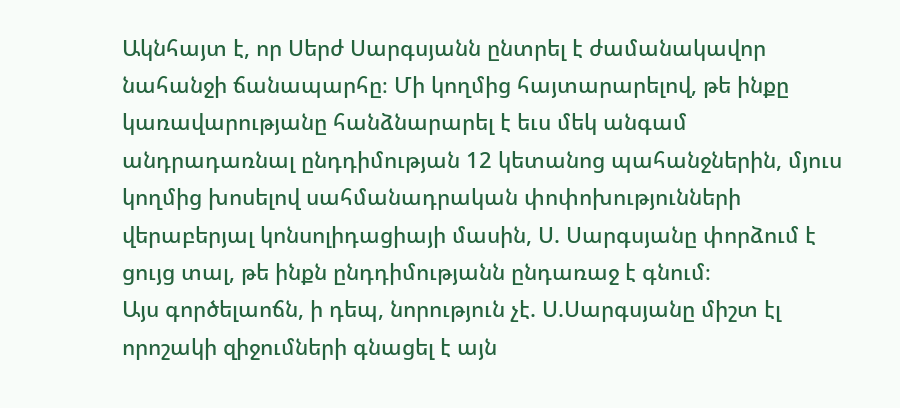Ակնհայտ է, որ Սերժ Սարգսյանն ընտրել է ժամանակավոր նահանջի ճանապարհը։ Մի կողմից հայտարարելով, թե ինքը կառավարությանը հանձնարարել է եւս մեկ անգամ անդրադառնալ ընդդիմության 12 կետանոց պահանջներին, մյուս կողմից խոսելով սահմանադրական փոփոխությունների վերաբերյալ կոնսոլիդացիայի մասին, Ս. Սարգսյանը փորձում է ցույց տալ, թե ինքն ընդդիմությանն ընդառաջ է գնում։
Այս գործելաոճն, ի դեպ, նորություն չէ. Ս.Սարգսյանը միշտ էլ որոշակի զիջումների գնացել է այն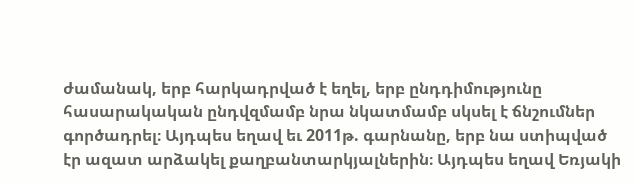ժամանակ, երբ հարկադրված է եղել, երբ ընդդիմությունը հասարակական ընդվզմամբ նրա նկատմամբ սկսել է ճնշումներ գործադրել։ Այդպես եղավ եւ 2011թ. գարնանը, երբ նա ստիպված էր ազատ արձակել քաղբանտարկյալներին։ Այդպես եղավ Եռյակի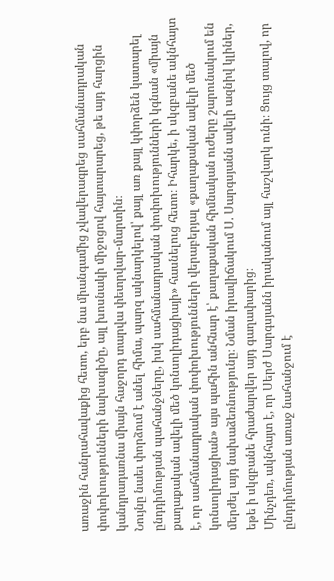առաջին հանրահավաքից հետո, երբ նա միանգամից չվավերագրեց սահմանադրական փոփոխությունների նախագիծը, այլ խոսնակի միջոցով հայտարարեց, թե այդ հարցին կանդրադառնա միայն հաջորդ տարվա փետրվար-մարտին։
Նույնը նաեւ փորձում է անել հիմա, պարզ ակնարկելով՝ քայլ առ քայլ կփորձեն կատարել ընդդիմության պահանջները, իսկ սահմանադրական փոփոխությունների կգնան «միայն քաղաքական ավելի մեծ կոնսոլիդացիայի» հասնելուց հետո։ Իհարկե, ի սկզբանե ակնհայտ է, որ սահմանադրական փոփոխությունների վերաբերյալ «քաղաքական ավելի մեծ կոնսոլիդացիան» այս պահին անհնար է՝ քաղաքական հիմնական ուժերը շարունակում են մերժել այդ նախաձեռնությունը։ Նման իրավիճակում Ս. Սարգսյանն ավելի ազնիվ կլիներ, եթե ի սկզբանե հրաժարվեր այդ գաղափարից։
Մինչդեռ, ակնհայտ է, որ Սերժ Սարգսյանն իրականում այլ հաշվարկ ունի։ Ցույց տալով, որ ընդդիմության առաջ նահանջում է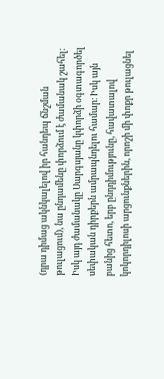(դրա դիմաց ակնկալելով իր հանդեպ ճնշման թուլացում), նա ընդամենը փորձում է ժամանակ շահել։ Իսկ այդ ժամանակը Սարգսյանը կփորձի օգտագործել սեփական դիրքերն ամրապնդելու համար։ Իսկ այն բանից հետո, երբ ընդդիմությունը, հավատալով կոկորդիլոսի արցունքներին, որոշի մի փոքր թուլացնել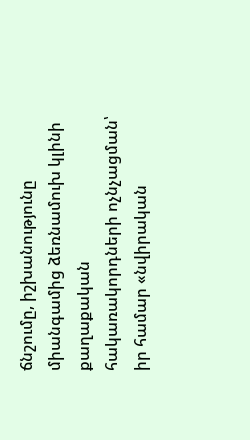ճնշումը, իշխանությունը միանգամից ձեռնամուխ կլինի քաղաքական հակառակորդների ոչնչացման՝ իր համար «նվիրական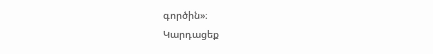գործին»։
Կարդացեք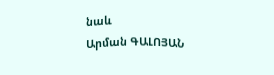նաև
Արման ԳԱԼՈՅԱՆ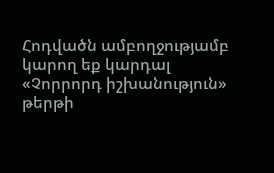Հոդվածն ամբողջությամբ կարող եք կարդալ «Չորրորդ իշխանություն» թերթի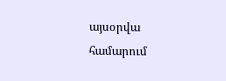այսօրվա համարում